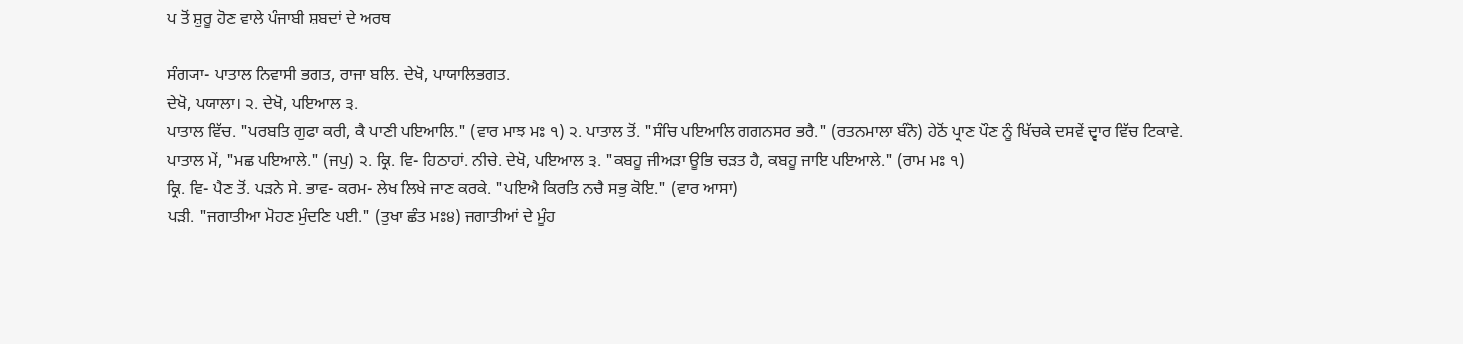ਪ ਤੋਂ ਸ਼ੁਰੂ ਹੋਣ ਵਾਲੇ ਪੰਜਾਬੀ ਸ਼ਬਦਾਂ ਦੇ ਅਰਥ

ਸੰਗ੍ਯਾ- ਪਾਤਾਲ ਨਿਵਾਸੀ ਭਗਤ, ਰਾਜਾ ਬਲਿ. ਦੇਖੋ, ਪਾਯਾਲਿਭਗਤ.
ਦੇਖੋ, ਪਯਾਲਾ। ੨. ਦੇਖੋ, ਪਇਆਲ ੩.
ਪਾਤਾਲ ਵਿੱਚ. "ਪਰਬਤਿ ਗੁਫਾ ਕਰੀ, ਕੈ ਪਾਣੀ ਪਇਆਲਿ." (ਵਾਰ ਮਾਝ ਮਃ ੧) ੨. ਪਾਤਾਲ ਤੋਂ. "ਸੰਚਿ ਪਇਆਲਿ ਗਗਨਸਰ ਭਰੈ." (ਰਤਨਮਾਲਾ ਬੰਨੋ) ਹੇਠੋਂ ਪ੍ਰਾਣ ਪੌਣ ਨੂੰ ਖਿੱਚਕੇ ਦਸਵੇਂ ਦ੍ਵਾਰ ਵਿੱਚ ਟਿਕਾਵੇ.
ਪਾਤਾਲ ਮੇਂ, "ਮਛ ਪਇਆਲੇ." (ਜਪੁ) ੨. ਕ੍ਰਿ. ਵਿ- ਹਿਠਾਹਾਂ. ਨੀਚੇ. ਦੇਖੋ, ਪਇਆਲ ੩. "ਕਬਹੂ ਜੀਅੜਾ ਊਭਿ ਚੜਤ ਹੈ, ਕਬਹੂ ਜਾਇ ਪਇਆਲੇ." (ਰਾਮ ਮਃ ੧)
ਕ੍ਰਿ. ਵਿ- ਪੈਣ ਤੋਂ. ਪੜਨੇ ਸੇ. ਭਾਵ- ਕਰਮ- ਲੇਖ ਲਿਖੇ ਜਾਣ ਕਰਕੇ. "ਪਇਐ ਕਿਰਤਿ ਨਚੈ ਸਭੁ ਕੋਇ." (ਵਾਰ ਆਸਾ)
ਪੜੀ. "ਜਗਾਤੀਆ ਮੋਹਣ ਮੁੰਦਣਿ ਪਈ." (ਤੁਖਾ ਛੰਤ ਮਃ੪) ਜਗਾਤੀਆਂ ਦੇ ਮੂੰਹ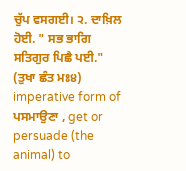ਚੁੱਪ ਵਸਗਈ। ੨. ਦਾਖ਼ਿਲ ਹੋਈ. " ਸਭ ਭਾਗਿ ਸਤਿਗੁਰ ਪਿਛੈ ਪਈ." (ਤੁਖਾ ਛੰਤ ਮਃ੪)
imperative form of ਪਸਮਾਉਣਾ , get or persuade (the animal) to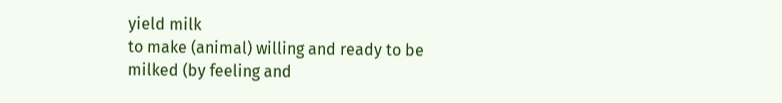yield milk
to make (animal) willing and ready to be milked (by feeling and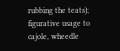rubbing the teats); figurative usage to cajole, wheedle